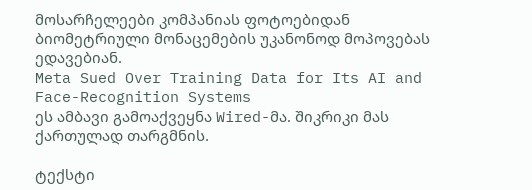მოსარჩელეები კომპანიას ფოტოებიდან ბიომეტრიული მონაცემების უკანონოდ მოპოვებას ედავებიან.
Meta Sued Over Training Data for Its AI and Face-Recognition Systems
ეს ამბავი გამოაქვეყნა Wired-მა. შიკრიკი მას ქართულად თარგმნის.

ტექსტი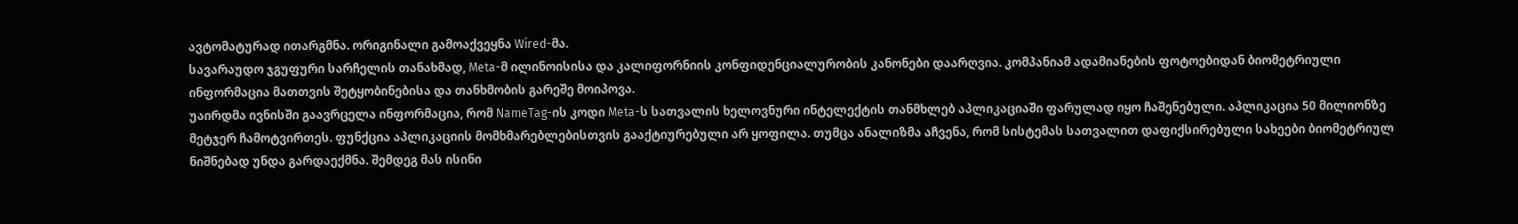ავტომატურად ითარგმნა. ორიგინალი გამოაქვეყნა Wired-მა.
სავარაუდო ჯგუფური სარჩელის თანახმად, Meta-მ ილინოისისა და კალიფორნიის კონფიდენციალურობის კანონები დაარღვია. კომპანიამ ადამიანების ფოტოებიდან ბიომეტრიული ინფორმაცია მათთვის შეტყობინებისა და თანხმობის გარეშე მოიპოვა.
უაირდმა ივნისში გაავრცელა ინფორმაცია, რომ NameTag-ის კოდი Meta-ს სათვალის ხელოვნური ინტელექტის თანმხლებ აპლიკაციაში ფარულად იყო ჩაშენებული. აპლიკაცია 50 მილიონზე მეტჯერ ჩამოტვირთეს. ფუნქცია აპლიკაციის მომხმარებლებისთვის გააქტიურებული არ ყოფილა. თუმცა ანალიზმა აჩვენა, რომ სისტემას სათვალით დაფიქსირებული სახეები ბიომეტრიულ ნიშნებად უნდა გარდაექმნა. შემდეგ მას ისინი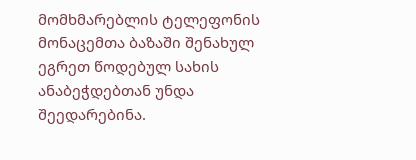მომხმარებლის ტელეფონის მონაცემთა ბაზაში შენახულ ეგრეთ წოდებულ სახის ანაბეჭდებთან უნდა შეედარებინა.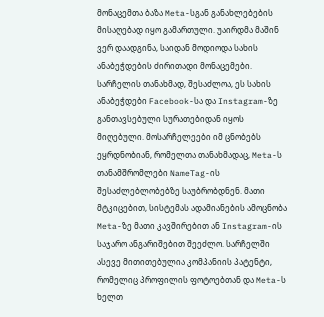მონაცემთა ბაზა Meta-სგან განახლებების მისაღებად იყო გამართული. უაირდმა მაშინ ვერ დაადგინა, საიდან მოდიოდა სახის ანაბეჭდების ძირითადი მონაცემები.
სარჩელის თანახმად, შესაძლოა, ეს სახის ანაბეჭდები Facebook-სა და Instagram-ზე განთავსებული სურათებიდან იყოს მიღებული. მოსარჩელეები იმ ცნობებს ეყრდნობიან, რომელთა თანახმადაც, Meta-ს თანამშრომლები NameTag-ის შესაძლებლობებზე საუბრობდნენ. მათი მტკიცებით, სისტემას ადამიანების ამოცნობა Meta-ზე მათი კავშირებით ან Instagram-ის საჯარო ანგარიშებით შეეძლო. სარჩელში ასევე მითითებულია კომპანიის პატენტი, რომელიც პროფილის ფოტოებთან და Meta-ს ხელთ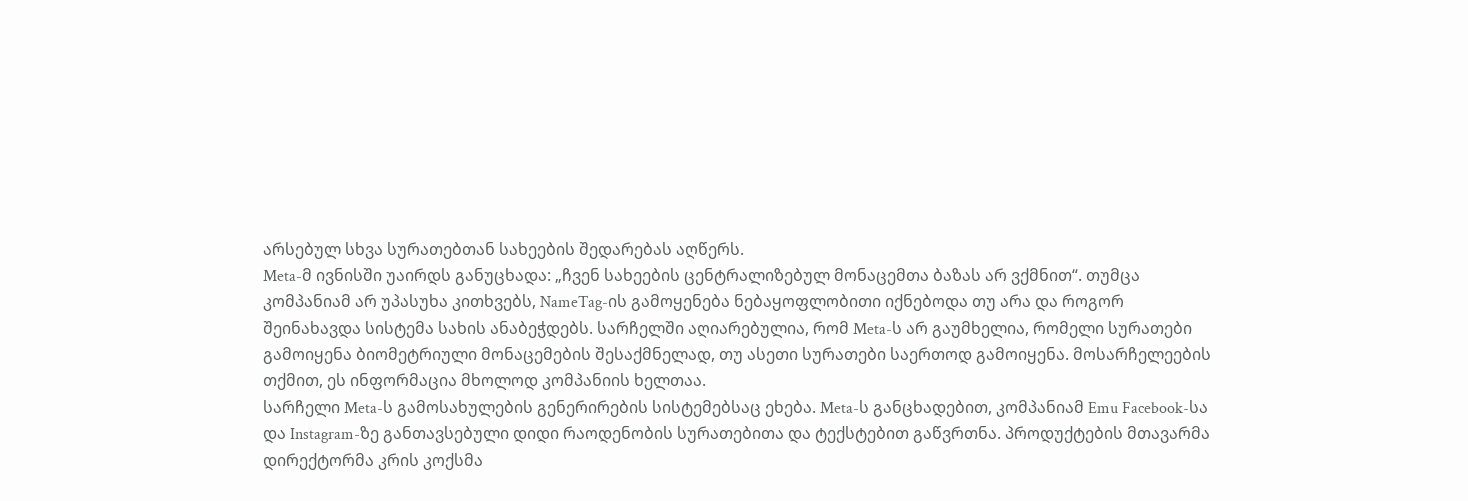არსებულ სხვა სურათებთან სახეების შედარებას აღწერს.
Meta-მ ივნისში უაირდს განუცხადა: „ჩვენ სახეების ცენტრალიზებულ მონაცემთა ბაზას არ ვქმნით“. თუმცა კომპანიამ არ უპასუხა კითხვებს, NameTag-ის გამოყენება ნებაყოფლობითი იქნებოდა თუ არა და როგორ შეინახავდა სისტემა სახის ანაბეჭდებს. სარჩელში აღიარებულია, რომ Meta-ს არ გაუმხელია, რომელი სურათები გამოიყენა ბიომეტრიული მონაცემების შესაქმნელად, თუ ასეთი სურათები საერთოდ გამოიყენა. მოსარჩელეების თქმით, ეს ინფორმაცია მხოლოდ კომპანიის ხელთაა.
სარჩელი Meta-ს გამოსახულების გენერირების სისტემებსაც ეხება. Meta-ს განცხადებით, კომპანიამ Emu Facebook-სა და Instagram-ზე განთავსებული დიდი რაოდენობის სურათებითა და ტექსტებით გაწვრთნა. პროდუქტების მთავარმა დირექტორმა კრის კოქსმა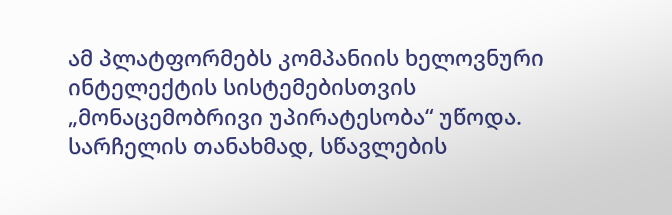ამ პლატფორმებს კომპანიის ხელოვნური ინტელექტის სისტემებისთვის „მონაცემობრივი უპირატესობა“ უწოდა. სარჩელის თანახმად, სწავლების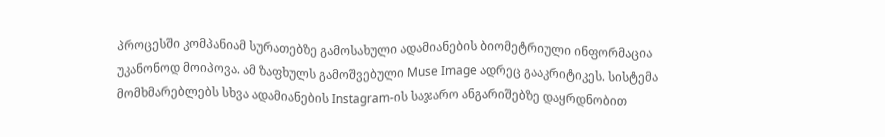პროცესში კომპანიამ სურათებზე გამოსახული ადამიანების ბიომეტრიული ინფორმაცია უკანონოდ მოიპოვა. ამ ზაფხულს გამოშვებული Muse Image ადრეც გააკრიტიკეს. სისტემა მომხმარებლებს სხვა ადამიანების Instagram-ის საჯარო ანგარიშებზე დაყრდნობით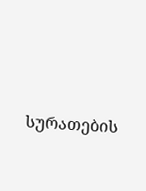სურათების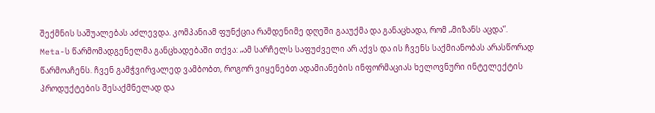შექმნის საშუალებას აძლევდა. კომპანიამ ფუნქცია რამდენიმე დღეში გააუქმა და განაცხადა, რომ „მიზანს აცდა“.
Meta-ს წარმომადგენელმა განცხადებაში თქვა: „ამ სარჩელს საფუძველი არ აქვს და ის ჩვენს საქმიანობას არასწორად წარმოაჩენს. ჩვენ გამჭვირვალედ ვამბობთ, როგორ ვიყენებთ ადამიანების ინფორმაციას ხელოვნური ინტელექტის პროდუქტების შესაქმნელად და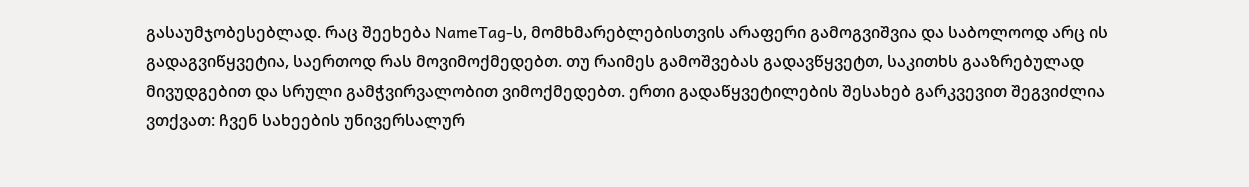გასაუმჯობესებლად. რაც შეეხება NameTag-ს, მომხმარებლებისთვის არაფერი გამოგვიშვია და საბოლოოდ არც ის გადაგვიწყვეტია, საერთოდ რას მოვიმოქმედებთ. თუ რაიმეს გამოშვებას გადავწყვეტთ, საკითხს გააზრებულად მივუდგებით და სრული გამჭვირვალობით ვიმოქმედებთ. ერთი გადაწყვეტილების შესახებ გარკვევით შეგვიძლია ვთქვათ: ჩვენ სახეების უნივერსალურ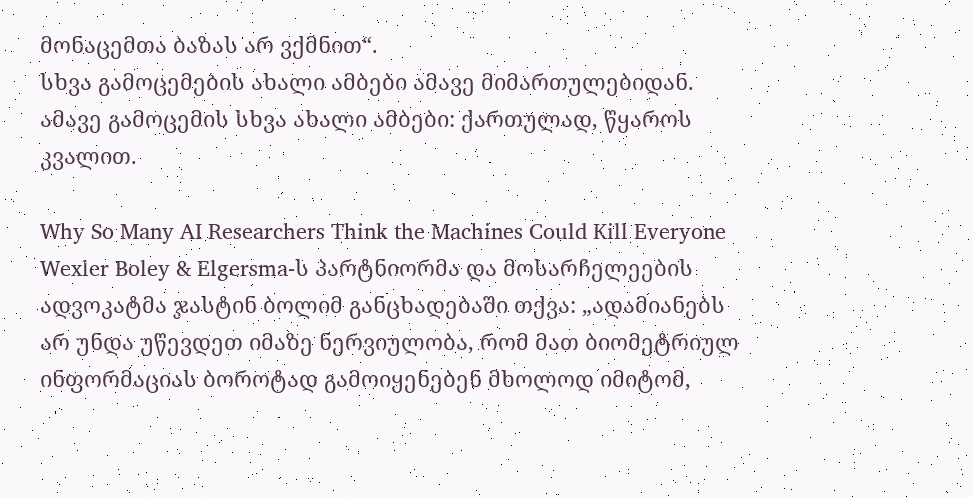მონაცემთა ბაზას არ ვქმნით“.
სხვა გამოცემების ახალი ამბები ამავე მიმართულებიდან.
ამავე გამოცემის სხვა ახალი ამბები: ქართულად, წყაროს კვალით.

Why So Many AI Researchers Think the Machines Could Kill Everyone
Wexler Boley & Elgersma-ს პარტნიორმა და მოსარჩელეების ადვოკატმა ჯასტინ ბოლიმ განცხადებაში თქვა: „ადამიანებს არ უნდა უწევდეთ იმაზე ნერვიულობა, რომ მათ ბიომეტრიულ ინფორმაციას ბოროტად გამოიყენებენ მხოლოდ იმიტომ,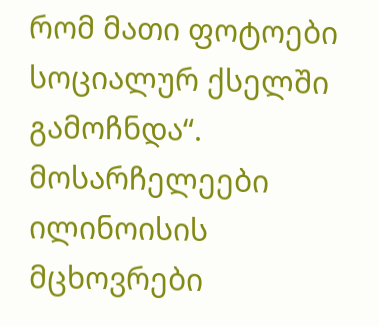რომ მათი ფოტოები სოციალურ ქსელში გამოჩნდა“.
მოსარჩელეები ილინოისის მცხოვრები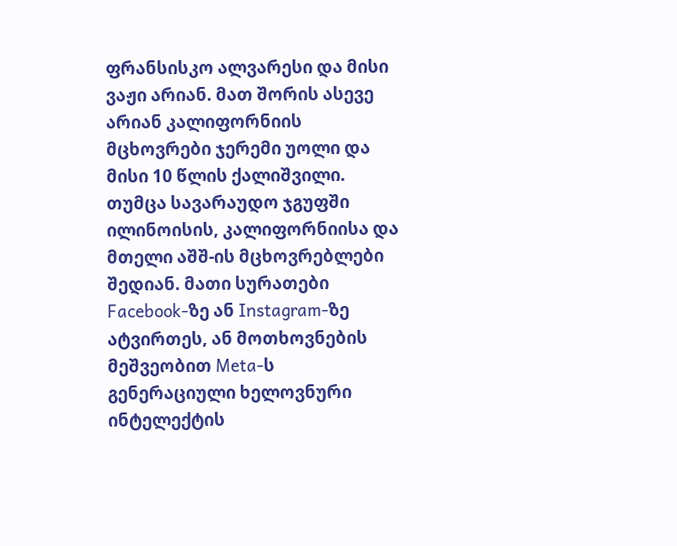ფრანსისკო ალვარესი და მისი ვაჟი არიან. მათ შორის ასევე არიან კალიფორნიის მცხოვრები ჯერემი უოლი და მისი 10 წლის ქალიშვილი. თუმცა სავარაუდო ჯგუფში ილინოისის, კალიფორნიისა და მთელი აშშ-ის მცხოვრებლები შედიან. მათი სურათები Facebook-ზე ან Instagram-ზე ატვირთეს, ან მოთხოვნების მეშვეობით Meta-ს გენერაციული ხელოვნური ინტელექტის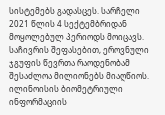სისტემებს გადასცეს. სარჩელი 2021 წლის 4 სექტემბრიდან მოყოლებულ პერიოდს მოიცავს. საჩივრის შეფასებით, ეროვნული ჯგუფის წევრთა რაოდენობამ შესაძლოა მილიონებს მიაღწიოს.
ილინოისის ბიომეტრიული ინფორმაციის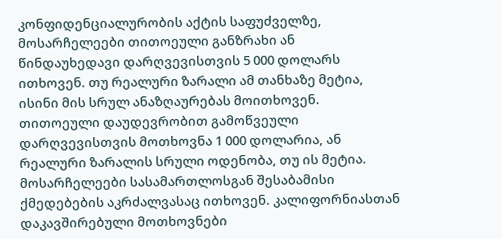კონფიდენციალურობის აქტის საფუძველზე, მოსარჩელეები თითოეული განზრახი ან წინდაუხედავი დარღვევისთვის 5 000 დოლარს ითხოვენ. თუ რეალური ზარალი ამ თანხაზე მეტია, ისინი მის სრულ ანაზღაურებას მოითხოვენ. თითოეული დაუდევრობით გამოწვეული დარღვევისთვის მოთხოვნა 1 000 დოლარია, ან რეალური ზარალის სრული ოდენობა, თუ ის მეტია. მოსარჩელეები სასამართლოსგან შესაბამისი ქმედებების აკრძალვასაც ითხოვენ. კალიფორნიასთან დაკავშირებული მოთხოვნები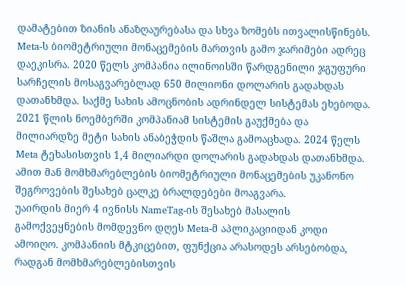დამატებით ზიანის ანაზღაურებასა და სხვა ზომებს ითვალისწინებს.
Meta-ს ბიომეტრიული მონაცემების მართვის გამო ჯარიმები ადრეც დაეკისრა. 2020 წელს კომპანია ილინოისში წარდგენილი ჯგუფური სარჩელის მოსაგვარებლად 650 მილიონი დოლარის გადახდას დათანხმდა. საქმე სახის ამოცნობის ადრინდელ სისტემას ეხებოდა. 2021 წლის ნოემბერში კომპანიამ სისტემის გაუქმება და მილიარდზე მეტი სახის ანაბეჭდის წაშლა გამოაცხადა. 2024 წელს Meta ტეხასისთვის 1,4 მილიარდი დოლარის გადახდას დათანხმდა. ამით მან მომხმარებლების ბიომეტრიული მონაცემების უკანონო შეგროვების შესახებ ცალკე ბრალდებები მოაგვარა.
უაირდის მიერ 4 ივნისს NameTag-ის შესახებ მასალის გამოქვეყნების მომდევნო დღეს Meta-მ აპლიკაციიდან კოდი ამოიღო. კომპანიის მტკიცებით, ფუნქცია არასოდეს არსებობდა, რადგან მომხმარებლებისთვის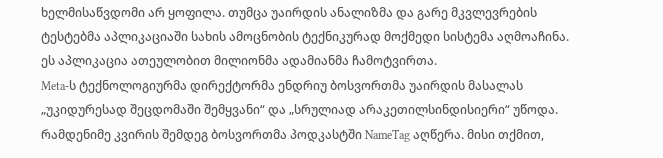ხელმისაწვდომი არ ყოფილა. თუმცა უაირდის ანალიზმა და გარე მკვლევრების ტესტებმა აპლიკაციაში სახის ამოცნობის ტექნიკურად მოქმედი სისტემა აღმოაჩინა. ეს აპლიკაცია ათეულობით მილიონმა ადამიანმა ჩამოტვირთა.
Meta-ს ტექნოლოგიურმა დირექტორმა ენდრიუ ბოსვორთმა უაირდის მასალას „უკიდურესად შეცდომაში შემყვანი“ და „სრულიად არაკეთილსინდისიერი“ უწოდა. რამდენიმე კვირის შემდეგ ბოსვორთმა პოდკასტში NameTag აღწერა. მისი თქმით,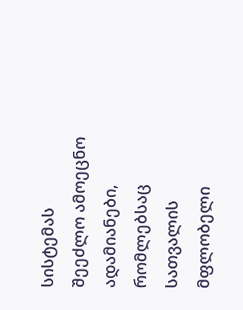სისტემას შეეძლო ამოეცნო ადამიანები, რომლებსაც სათვალის მფლობელი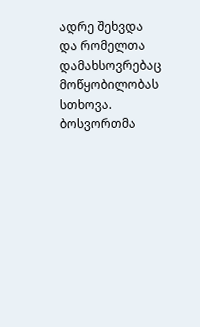ადრე შეხვდა და რომელთა დამახსოვრებაც მოწყობილობას სთხოვა. ბოსვორთმა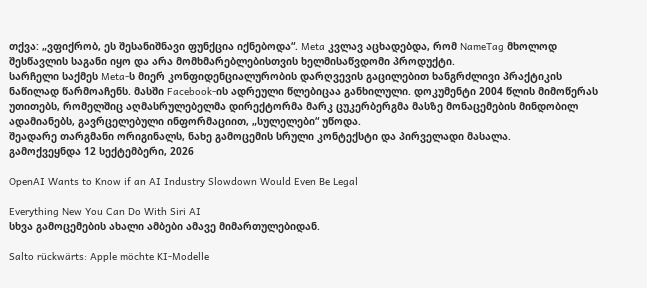თქვა: „ვფიქრობ, ეს შესანიშნავი ფუნქცია იქნებოდა“. Meta კვლავ აცხადებდა, რომ NameTag მხოლოდ შესწავლის საგანი იყო და არა მომხმარებლებისთვის ხელმისაწვდომი პროდუქტი.
სარჩელი საქმეს Meta-ს მიერ კონფიდენციალურობის დარღვევის გაცილებით ხანგრძლივი პრაქტიკის ნაწილად წარმოაჩენს. მასში Facebook-ის ადრეული წლებიცაა განხილული. დოკუმენტი 2004 წლის მიმოწერას უთითებს, რომელშიც აღმასრულებელმა დირექტორმა მარკ ცუკერბერგმა მასზე მონაცემების მინდობილ ადამიანებს, გავრცელებული ინფორმაციით, „სულელები“ უწოდა.
შეადარე თარგმანი ორიგინალს, ნახე გამოცემის სრული კონტექსტი და პირველადი მასალა.
გამოქვეყნდა 12 სექტემბერი, 2026

OpenAI Wants to Know if an AI Industry Slowdown Would Even Be Legal

Everything New You Can Do With Siri AI
სხვა გამოცემების ახალი ამბები ამავე მიმართულებიდან.

Salto rückwärts: Apple möchte KI-Modelle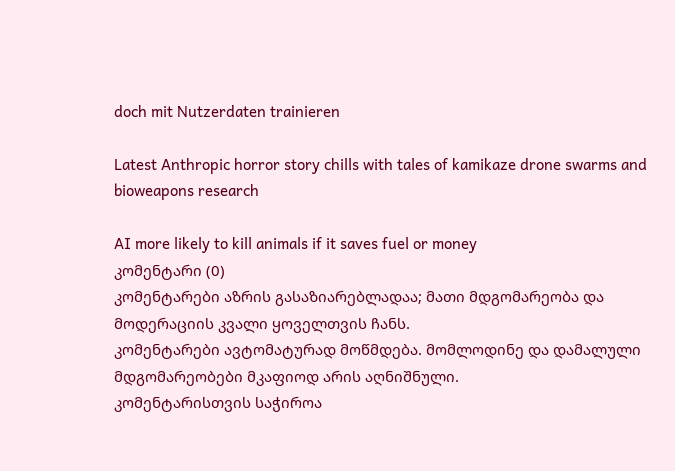doch mit Nutzerdaten trainieren

Latest Anthropic horror story chills with tales of kamikaze drone swarms and bioweapons research

AI more likely to kill animals if it saves fuel or money
კომენტარი (0)
კომენტარები აზრის გასაზიარებლადაა; მათი მდგომარეობა და მოდერაციის კვალი ყოველთვის ჩანს.
კომენტარები ავტომატურად მოწმდება. მომლოდინე და დამალული მდგომარეობები მკაფიოდ არის აღნიშნული.
კომენტარისთვის საჭიროა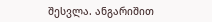შესვლა. ანგარიშით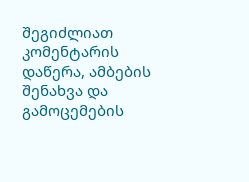შეგიძლიათ კომენტარის დაწერა, ამბების შენახვა და გამოცემების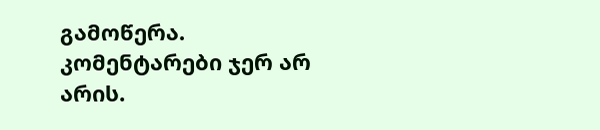გამოწერა.
კომენტარები ჯერ არ არის.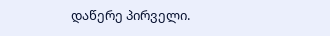დაწერე პირველი.